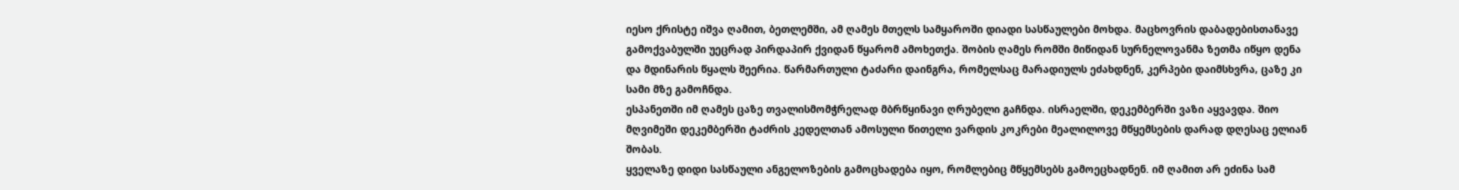იესო ქრისტე იშვა ღამით, ბეთლემში, ამ ღამეს მთელს სამყაროში დიადი სასწაულები მოხდა. მაცხოვრის დაბადებისთანავე გამოქვაბულში უეცრად პირდაპირ ქვიდან წყარომ ამოხეთქა. შობის ღამეს რომში მიწიდან სურნელოვანმა ზეთმა იწყო დენა და მდინარის წყალს შეერია. წარმართული ტაძარი დაინგრა, რომელსაც მარადიულს ეძახდნენ, კერპები დაიმსხვრა, ცაზე კი სამი მზე გამოჩნდა.
ესპანეთში იმ ღამეს ცაზე თვალისმომჭრელად მბრწყინავი ღრუბელი გაჩნდა. ისრაელში, დეკემბერში ვაზი აყვავდა. შიო მღვიმეში დეკემბერში ტაძრის კედელთან ამოსული წითელი ვარდის კოკრები მეალილოვე მწყემსების დარად დღესაც ელიან შობას.
ყველაზე დიდი სასწაული ანგელოზების გამოცხადება იყო, რომლებიც მწყემსებს გამოეცხადნენ. იმ ღამით არ ეძინა სამ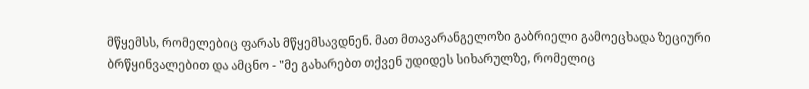მწყემსს, რომელებიც ფარას მწყემსავდნენ. მათ მთავარანგელოზი გაბრიელი გამოეცხადა ზეციური ბრწყინვალებით და ამცნო - "მე გახარებთ თქვენ უდიდეს სიხარულზე, რომელიც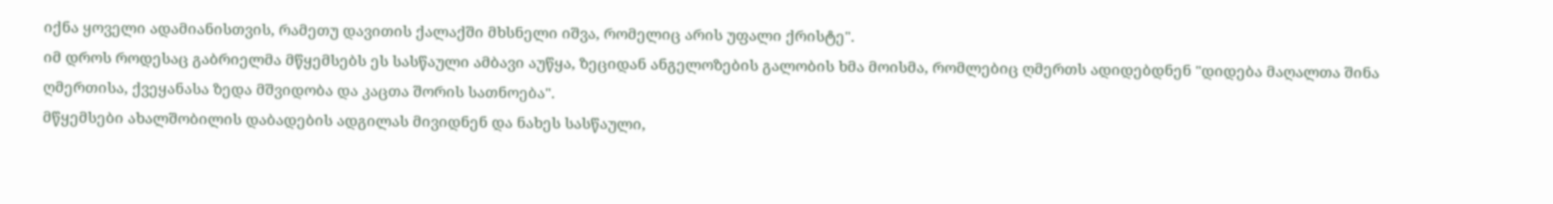იქნა ყოველი ადამიანისთვის, რამეთუ დავითის ქალაქში მხსნელი იშვა, რომელიც არის უფალი ქრისტე".
იმ დროს როდესაც გაბრიელმა მწყემსებს ეს სასწაული ამბავი აუწყა, ზეციდან ანგელოზების გალობის ხმა მოისმა, რომლებიც ღმერთს ადიდებდნენ "დიდება მაღალთა შინა ღმერთისა, ქვეყანასა ზედა მშვიდობა და კაცთა შორის სათნოება".
მწყემსები ახალშობილის დაბადების ადგილას მივიდნენ და ნახეს სასწაული,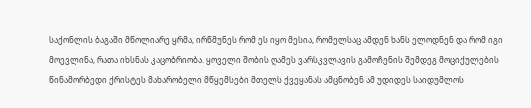საქონლის ბაგაში მწოლიარე ყრმა, ირწმუნეს რომ ეს იყო მესია, რომელსაც ამდენ ხანს ელოდნენ და რომ იგი მოევლინა, რათა იხსნას კაცობრიობა. ყოველი შობის ღამეს ვარსკვლავის გამოჩენის შემდეგ მოციქულების წინამორბედი ქრისტეს მახარობელი მწყემსები მთელს ქვეყანას ამცნობენ ამ უდიდეს საიდუმლოს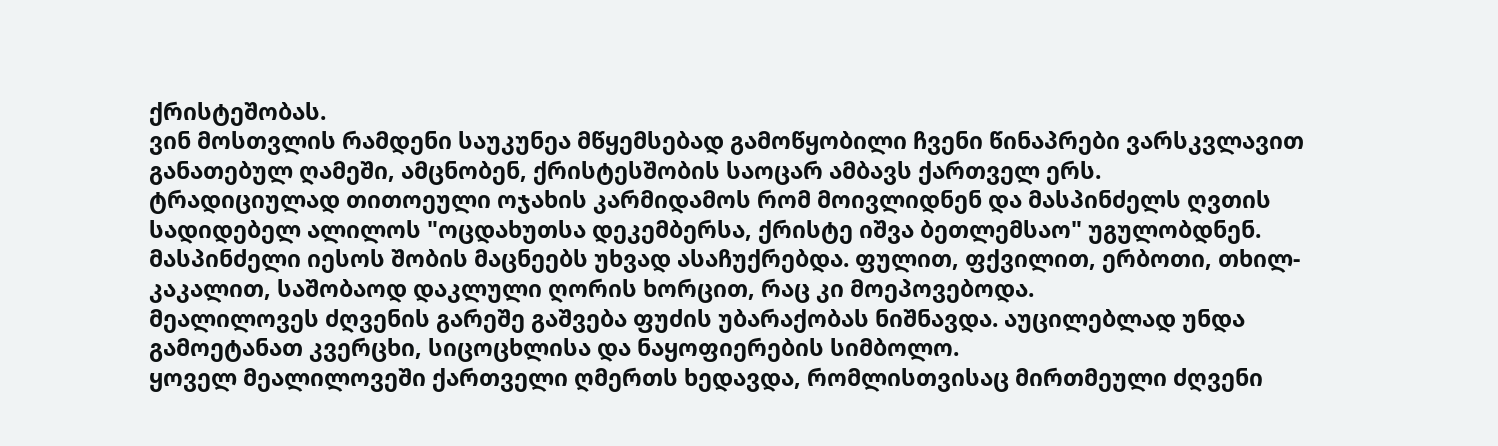ქრისტეშობას.
ვინ მოსთვლის რამდენი საუკუნეა მწყემსებად გამოწყობილი ჩვენი წინაპრები ვარსკვლავით განათებულ ღამეში, ამცნობენ, ქრისტესშობის საოცარ ამბავს ქართველ ერს.
ტრადიციულად თითოეული ოჯახის კარმიდამოს რომ მოივლიდნენ და მასპინძელს ღვთის სადიდებელ ალილოს "ოცდახუთსა დეკემბერსა, ქრისტე იშვა ბეთლემსაო" უგულობდნენ.
მასპინძელი იესოს შობის მაცნეებს უხვად ასაჩუქრებდა. ფულით, ფქვილით, ერბოთი, თხილ- კაკალით, საშობაოდ დაკლული ღორის ხორცით, რაც კი მოეპოვებოდა.
მეალილოვეს ძღვენის გარეშე გაშვება ფუძის უბარაქობას ნიშნავდა. აუცილებლად უნდა გამოეტანათ კვერცხი, სიცოცხლისა და ნაყოფიერების სიმბოლო.
ყოველ მეალილოვეში ქართველი ღმერთს ხედავდა, რომლისთვისაც მირთმეული ძღვენი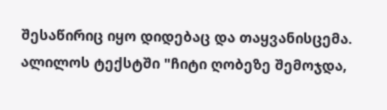შესაწირიც იყო დიდებაც და თაყვანისცემა. ალილოს ტექსტში "ჩიტი ღობეზე შემოჯდა,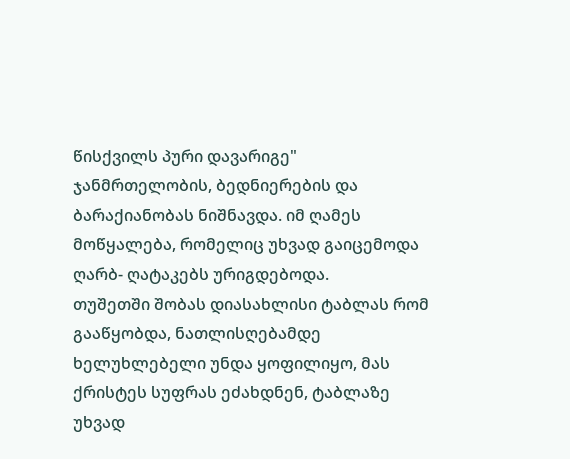წისქვილს პური დავარიგე" ჯანმრთელობის, ბედნიერების და ბარაქიანობას ნიშნავდა. იმ ღამეს მოწყალება, რომელიც უხვად გაიცემოდა ღარბ- ღატაკებს ურიგდებოდა.
თუშეთში შობას დიასახლისი ტაბლას რომ გააწყობდა, ნათლისღებამდე ხელუხლებელი უნდა ყოფილიყო, მას ქრისტეს სუფრას ეძახდნენ, ტაბლაზე უხვად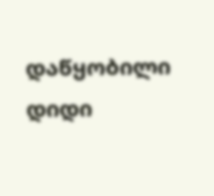დაწყობილი დიდი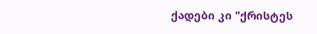ქადები კი "ქრისტეს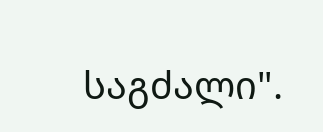საგძალი".